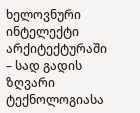ხელოვნური ინტელექტი არქიტექტურაში – სად გადის ზღვარი ტექნოლოგიასა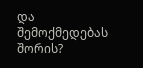და შემოქმედებას შორის?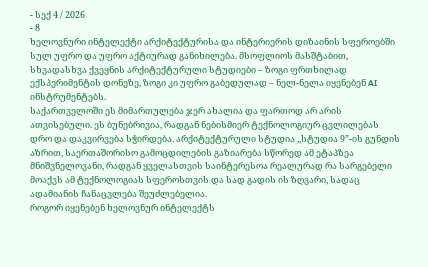- სექ 4 / 2026
- 8
ხელოვნური ინტელექტი არქიტექტურისა და ინტერიერის დიზაინის სფეროებში სულ უფრო და უფრო აქტიურად განიხილება. მსოფლიოს მასშტაბით, სხვადასხვა ქვეყნის არქიტექტურული სტუდიები – ზოგი ფრთხილად ექსპერიმენტის დონეზე, ზოგი კი უფრო გაბედულად – ნელ-ნელა იყენებენ AI ინსტრუმენტებს.
საქართველოში ეს მიმართულება ჯერ ახალია და ფართოდ არ არის ათვისებული. ეს ბუნებრივია, რადგან ნებისმიერ ტექნოლოგიურ ცვლილებას დრო და დაკვირვება სჭირდება. არქიტექტურული სტუდია ,,სტუდია 9”-ის გუნდის აზრით, საერთაშორისო გამოცდილების გაზიარება სწორედ ამ ეტაპზეა მნიშვნელოვანი, რადგან ყველასთვის საინტერესოა რეალურად რა სარგებელი მოაქვს ამ ტექნოლოგიას სფეროსთვის და სად გადის ის ზღვარი, სადაც ადამიანის ჩანაცვლება შეუძლებელია.
როგორ იყენებენ ხელოვნურ ინტელექტს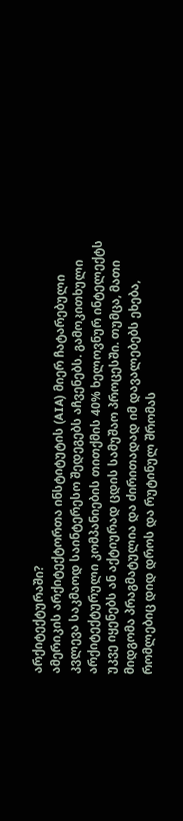არქიტექტურაში?
ამერიკის არქიტექტორთა ინსტიტუტის (AIA) მიერ ჩატარებული კვლევა საკმაოდ საინტერესო შედეგებს აჩვენებს. გამოკითხული არქიტექტურული კომპანიების თითქმის 40% ხელოვნურ ინტელექტს უკვე იყენებს ან აქტიურად ცდის სამუშაო პროცესში. თუმცა, მათი მიდგომა პრაგმატულია და ძირითადად იმ დავალებებს ეხება, რომლებიც დიდ დროს და რუტინულ შრომას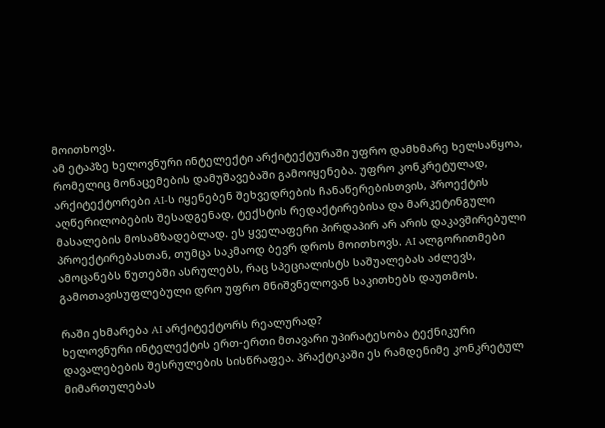მოითხოვს.
ამ ეტაპზე ხელოვნური ინტელექტი არქიტექტურაში უფრო დამხმარე ხელსაწყოა, რომელიც მონაცემების დამუშავებაში გამოიყენება. უფრო კონკრეტულად, არქიტექტორები AI-ს იყენებენ შეხვედრების ჩანაწერებისთვის, პროექტის აღწერილობების შესადგენად, ტექსტის რედაქტირებისა და მარკეტინგული მასალების მოსამზადებლად. ეს ყველაფერი პირდაპირ არ არის დაკავშირებული პროექტირებასთან, თუმცა საკმაოდ ბევრ დროს მოითხოვს. AI ალგორითმები ამოცანებს წუთებში ასრულებს, რაც სპეციალისტს საშუალებას აძლევს, გამოთავისუფლებული დრო უფრო მნიშვნელოვან საკითხებს დაუთმოს.

რაში ეხმარება AI არქიტექტორს რეალურად?
ხელოვნური ინტელექტის ერთ-ერთი მთავარი უპირატესობა ტექნიკური დავალებების შესრულების სისწრაფეა. პრაქტიკაში ეს რამდენიმე კონკრეტულ მიმართულებას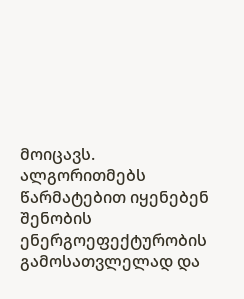მოიცავს. ალგორითმებს წარმატებით იყენებენ შენობის ენერგოეფექტურობის გამოსათვლელად და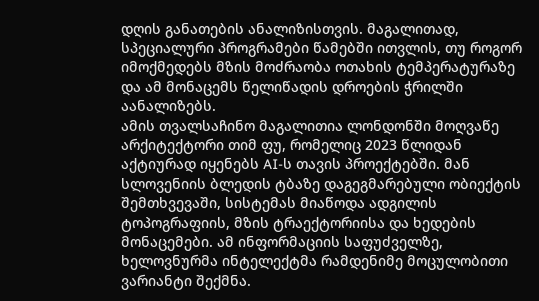დღის განათების ანალიზისთვის. მაგალითად, სპეციალური პროგრამები წამებში ითვლის, თუ როგორ იმოქმედებს მზის მოძრაობა ოთახის ტემპერატურაზე და ამ მონაცემს წელიწადის დროების ჭრილში აანალიზებს.
ამის თვალსაჩინო მაგალითია ლონდონში მოღვაწე არქიტექტორი თიმ ფუ, რომელიც 2023 წლიდან აქტიურად იყენებს AI-ს თავის პროექტებში. მან სლოვენიის ბლედის ტბაზე დაგეგმარებული ობიექტის შემთხვევაში, სისტემას მიაწოდა ადგილის ტოპოგრაფიის, მზის ტრაექტორიისა და ხედების მონაცემები. ამ ინფორმაციის საფუძველზე, ხელოვნურმა ინტელექტმა რამდენიმე მოცულობითი ვარიანტი შექმნა.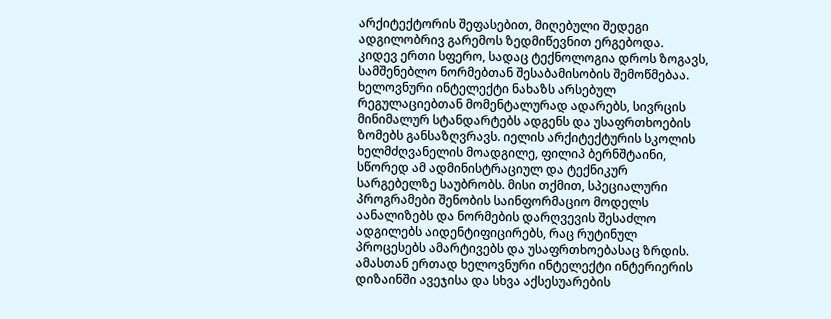არქიტექტორის შეფასებით, მიღებული შედეგი ადგილობრივ გარემოს ზედმიწევნით ერგებოდა.
კიდევ ერთი სფერო, სადაც ტექნოლოგია დროს ზოგავს, სამშენებლო ნორმებთან შესაბამისობის შემოწმებაა. ხელოვნური ინტელექტი ნახაზს არსებულ რეგულაციებთან მომენტალურად ადარებს, სივრცის მინიმალურ სტანდარტებს ადგენს და უსაფრთხოების ზომებს განსაზღვრავს. იელის არქიტექტურის სკოლის ხელმძღვანელის მოადგილე, ფილიპ ბერნშტაინი, სწორედ ამ ადმინისტრაციულ და ტექნიკურ სარგებელზე საუბრობს. მისი თქმით, სპეციალური პროგრამები შენობის საინფორმაციო მოდელს აანალიზებს და ნორმების დარღვევის შესაძლო ადგილებს აიდენტიფიცირებს, რაც რუტინულ პროცესებს ამარტივებს და უსაფრთხოებასაც ზრდის.
ამასთან ერთად ხელოვნური ინტელექტი ინტერიერის დიზაინში ავეჯისა და სხვა აქსესუარების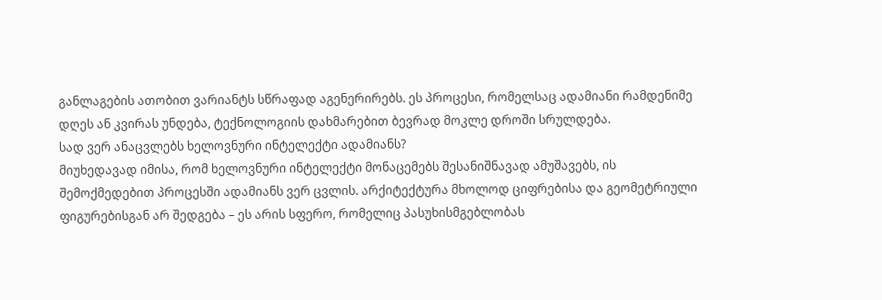განლაგების ათობით ვარიანტს სწრაფად აგენერირებს. ეს პროცესი, რომელსაც ადამიანი რამდენიმე დღეს ან კვირას უნდება, ტექნოლოგიის დახმარებით ბევრად მოკლე დროში სრულდება.
სად ვერ ანაცვლებს ხელოვნური ინტელექტი ადამიანს?
მიუხედავად იმისა, რომ ხელოვნური ინტელექტი მონაცემებს შესანიშნავად ამუშავებს, ის შემოქმედებით პროცესში ადამიანს ვერ ცვლის. არქიტექტურა მხოლოდ ციფრებისა და გეომეტრიული ფიგურებისგან არ შედგება – ეს არის სფერო, რომელიც პასუხისმგებლობას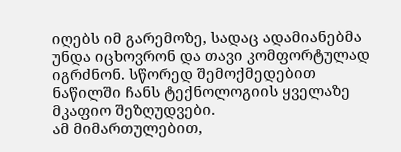იღებს იმ გარემოზე, სადაც ადამიანებმა უნდა იცხოვრონ და თავი კომფორტულად იგრძნონ. სწორედ შემოქმედებით ნაწილში ჩანს ტექნოლოგიის ყველაზე მკაფიო შეზღუდვები.
ამ მიმართულებით,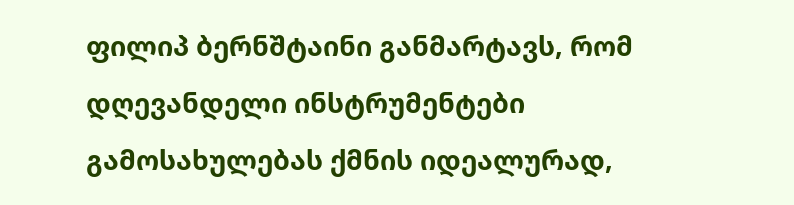ფილიპ ბერნშტაინი განმარტავს, რომ დღევანდელი ინსტრუმენტები გამოსახულებას ქმნის იდეალურად,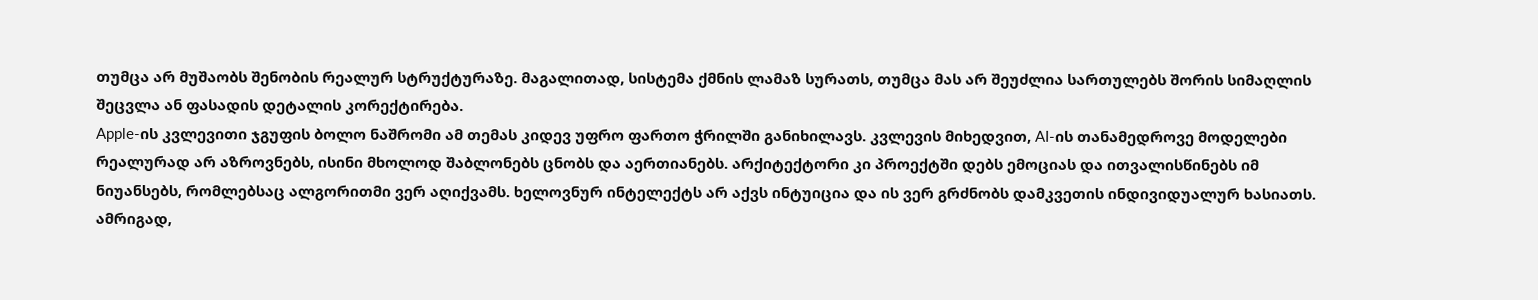თუმცა არ მუშაობს შენობის რეალურ სტრუქტურაზე. მაგალითად, სისტემა ქმნის ლამაზ სურათს, თუმცა მას არ შეუძლია სართულებს შორის სიმაღლის შეცვლა ან ფასადის დეტალის კორექტირება.
Apple-ის კვლევითი ჯგუფის ბოლო ნაშრომი ამ თემას კიდევ უფრო ფართო ჭრილში განიხილავს. კვლევის მიხედვით, AI-ის თანამედროვე მოდელები რეალურად არ აზროვნებს, ისინი მხოლოდ შაბლონებს ცნობს და აერთიანებს. არქიტექტორი კი პროექტში დებს ემოციას და ითვალისწინებს იმ ნიუანსებს, რომლებსაც ალგორითმი ვერ აღიქვამს. ხელოვნურ ინტელექტს არ აქვს ინტუიცია და ის ვერ გრძნობს დამკვეთის ინდივიდუალურ ხასიათს. ამრიგად,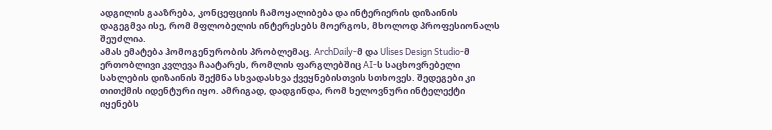ადგილის გააზრება, კონცეფციის ჩამოყალიბება და ინტერიერის დიზაინის დაგეგმვა ისე, რომ მფლობელის ინტერესებს მოერგოს, მხოლოდ პროფესიონალს შეუძლია.
ამას ემატება ჰომოგენურობის პრობლემაც. ArchDaily-მ და Ulises Design Studio-მ ერთობლივი კვლევა ჩაატარეს, რომლის ფარგლებშიც AI-ს საცხოვრებელი სახლების დიზაინის შექმნა სხვადასხვა ქვეყნებისთვის სთხოვეს. შედეგები კი თითქმის იდენტური იყო. ამრიგად, დადგინდა, რომ ხელოვნური ინტელექტი იყენებს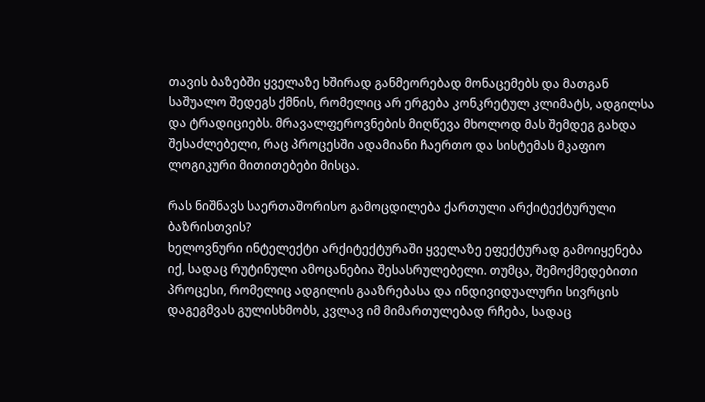თავის ბაზებში ყველაზე ხშირად განმეორებად მონაცემებს და მათგან საშუალო შედეგს ქმნის, რომელიც არ ერგება კონკრეტულ კლიმატს, ადგილსა და ტრადიციებს. მრავალფეროვნების მიღწევა მხოლოდ მას შემდეგ გახდა შესაძლებელი, რაც პროცესში ადამიანი ჩაერთო და სისტემას მკაფიო ლოგიკური მითითებები მისცა.

რას ნიშნავს საერთაშორისო გამოცდილება ქართული არქიტექტურული ბაზრისთვის?
ხელოვნური ინტელექტი არქიტექტურაში ყველაზე ეფექტურად გამოიყენება იქ, სადაც რუტინული ამოცანებია შესასრულებელი. თუმცა, შემოქმედებითი პროცესი, რომელიც ადგილის გააზრებასა და ინდივიდუალური სივრცის დაგეგმვას გულისხმობს, კვლავ იმ მიმართულებად რჩება, სადაც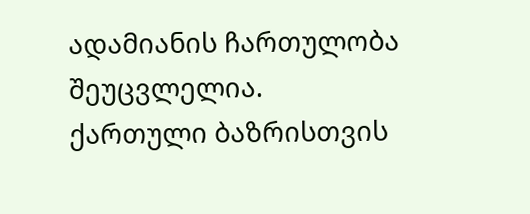ადამიანის ჩართულობა შეუცვლელია.
ქართული ბაზრისთვის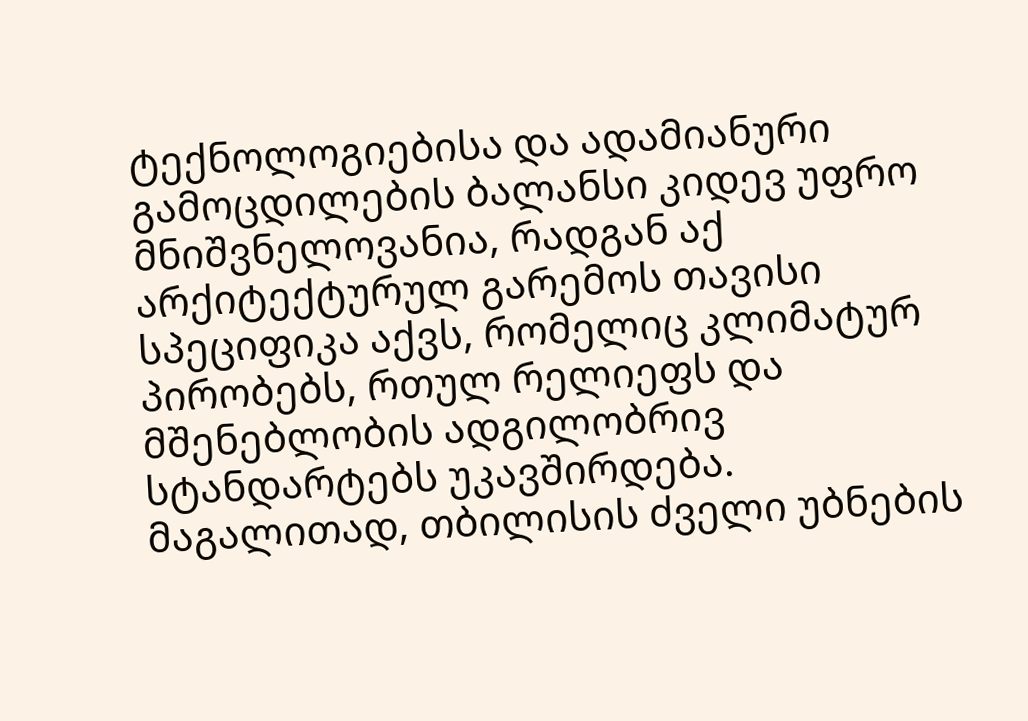ტექნოლოგიებისა და ადამიანური გამოცდილების ბალანსი კიდევ უფრო მნიშვნელოვანია, რადგან აქ არქიტექტურულ გარემოს თავისი სპეციფიკა აქვს, რომელიც კლიმატურ პირობებს, რთულ რელიეფს და მშენებლობის ადგილობრივ სტანდარტებს უკავშირდება. მაგალითად, თბილისის ძველი უბნების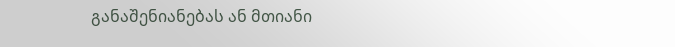განაშენიანებას ან მთიანი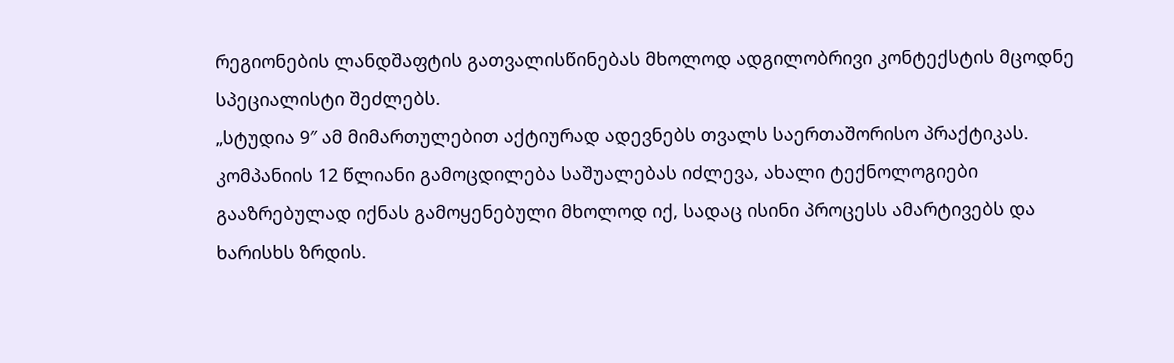რეგიონების ლანდშაფტის გათვალისწინებას მხოლოდ ადგილობრივი კონტექსტის მცოდნე სპეციალისტი შეძლებს.
„სტუდია 9″ ამ მიმართულებით აქტიურად ადევნებს თვალს საერთაშორისო პრაქტიკას. კომპანიის 12 წლიანი გამოცდილება საშუალებას იძლევა, ახალი ტექნოლოგიები გააზრებულად იქნას გამოყენებული მხოლოდ იქ, სადაც ისინი პროცესს ამარტივებს და ხარისხს ზრდის.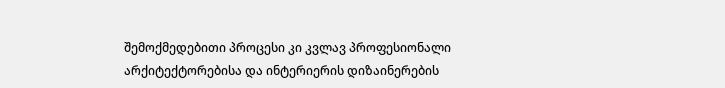შემოქმედებითი პროცესი კი კვლავ პროფესიონალი არქიტექტორებისა და ინტერიერის დიზაინერების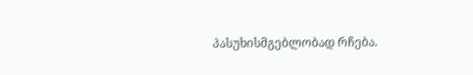პასუხისმგებლობად რჩება.